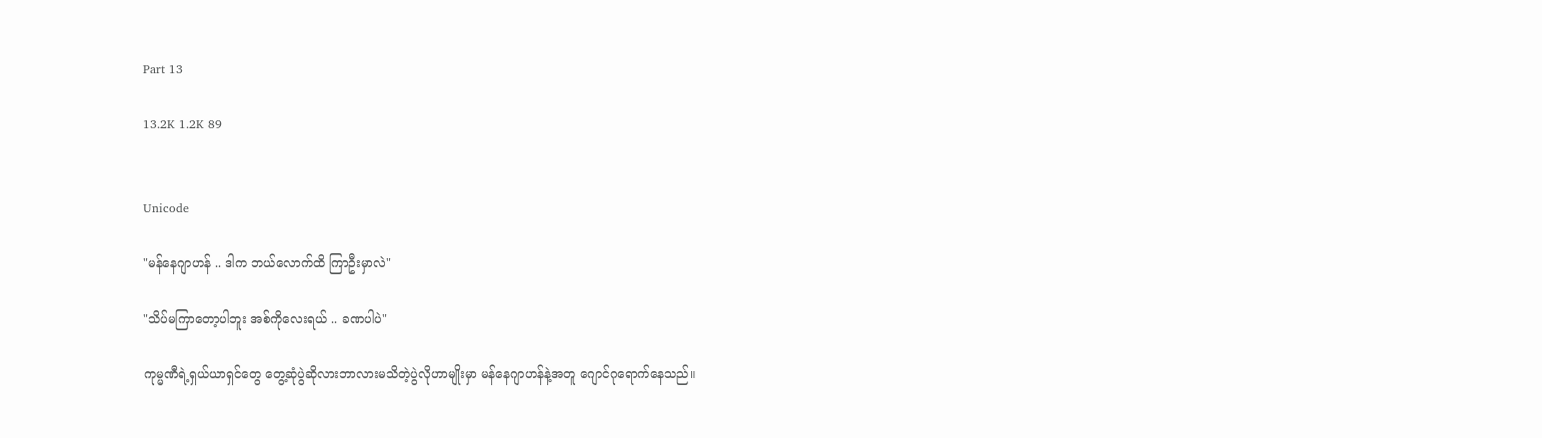Part 13

13.2K 1.2K 89


Unicode

"မန်နေဂျာဟန် .. ဒါက ဘယ်လောက်ထိ ကြာဦးမှာလဲ"

"သိပ်မကြာတော့ပါဘူး အစ်ကိုလေးရယ် .. ခဏပါပဲ"

ကုမ္မဏီရဲ့ရှယ်ယာရှင်တွေ တွေ့ဆုံပွဲဆိုလားဘာလားမသိတဲ့ပွဲလိုဟာမျိုးမှာ မန်နေဂျာဟန်နဲ့အတူ ဂျောင်ဂုရောက်နေသည်။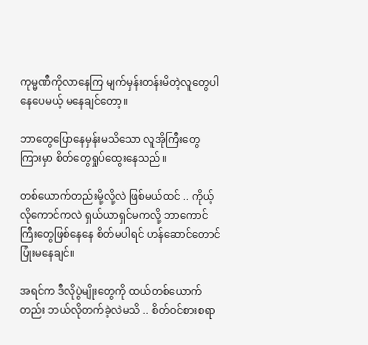ကုမ္မဏီကိုလာနေကြ မျက်မှန်းတန်းမိတဲ့လူတွေပါနေပေမယ့် မနေချင်တော့။

ဘာတွေပြောနေမှန်းမသိသော လူအိုကြီးတွေကြားမှာ စိတ်တွေရှုပ်ထွေးနေသည်။

တစ်ယောက်တည်းမို့လို့လဲ ဖြစ်မယ်ထင် .. ကိုယ့်လိုကောင်ကလဲ ရှယ်ယာရှင်မကလို့ ဘာကောင်ကြီးတွေဖြစ်နေနေ စိတ်မပါရင် ဟန်ဆောင်တောင် ပြုံးမနေချင်။

အရင်က ဒီလိုပွဲမျိုးတွေကို ထယ်တစ်ယောက်တည်း ဘယ်လိုတက်ခဲ့လဲမသိ .. စိတ်ဝင်စားစရာ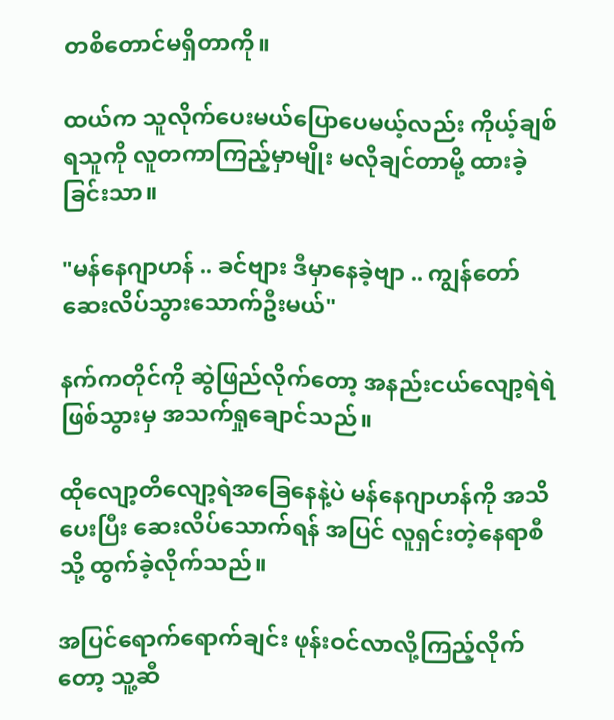တစိတောင်မရှိတာကို။

ထယ်က သူလိုက်ပေးမယ်ပြောပေမယ့်လည်း ကိုယ့်ချစ်ရသူကို လူတကာကြည့်မှာမျိုး မလိုချင်တာမို့ ထားခဲ့ခြင်းသာ။

"မန်နေဂျာဟန် .. ခင်ဗျား ဒီမှာနေခဲ့ဗျာ .. ကျွန်တော် ဆေးလိပ်သွားသောက်ဦးမယ်"

နက်ကတိုင်ကို ဆွဲဖြည်လိုက်တော့ အနည်းငယ်လျော့ရဲရဲဖြစ်သွားမှ အသက်ရှုချောင်သည်။

ထိုလျော့တိလျော့ရဲအခြေနေနဲ့ပဲ မန်နေဂျာဟန်ကို အသိပေးပြီး ဆေးလိပ်သောက်ရန် အပြင် လူရှင်းတဲ့နေရာစီသို့ ထွက်ခဲ့လိုက်သည်။

အပြင်ရောက်ရောက်ချင်း ဖုန်းဝင်လာလို့ကြည့်လိုက်တော့ သူ့ဆီ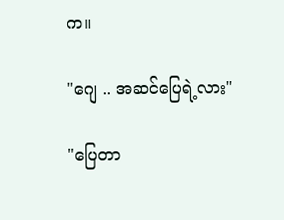က။

"ဂျေ .. အဆင်ပြေရဲ့လား"

"ပြေတာ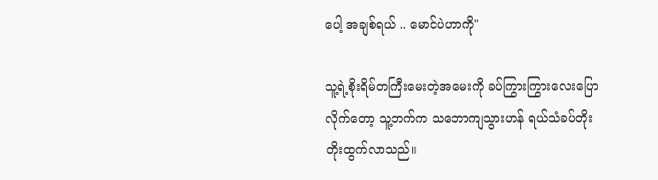ပေါ့ အချစ်ရယ် .. မောင်ပဲဟာကို"

သူ့ရဲ့စိုးရိမ်တကြီးမေးတဲ့အမေးကို ခပ်ကြွားကြွားလေးပြောလိုက်တော့ သူ့ဘက်က သဘောကျသွားဟန် ရယ်သံခပ်တိုးတိုးထွက်လာသည်။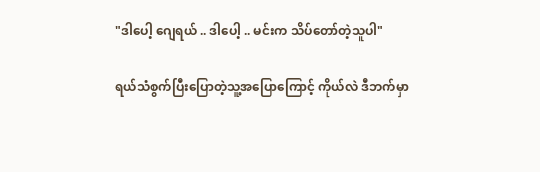"ဒါပေါ့ ဂျေရယ် .. ဒါပေါ့ .. မင်းက သိပ်တော်တဲ့သူပါ"

ရယ်သံစွက်ပြီးပြောတဲ့သူ့အပြောကြောင့် ကိုယ်လဲ ဒီဘက်မှာ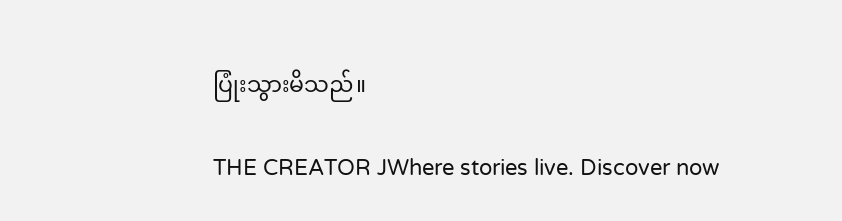ပြုံးသွားမိသည်။

THE CREATOR JWhere stories live. Discover now